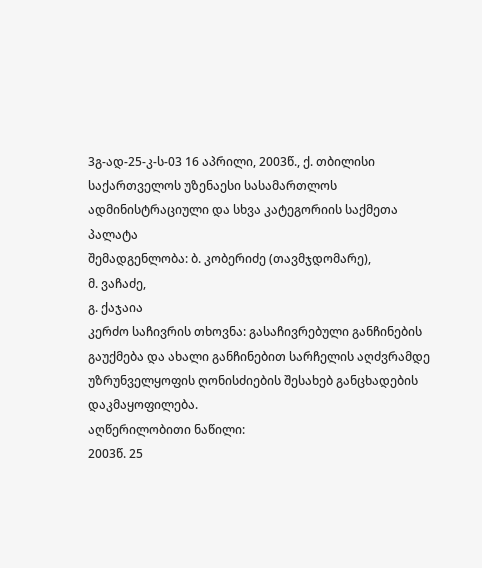3გ-ად-25-კ-ს-03 16 აპრილი, 2003წ., ქ. თბილისი
საქართველოს უზენაესი სასამართლოს ადმინისტრაციული და სხვა კატეგორიის საქმეთა პალატა
შემადგენლობა: ბ. კობერიძე (თავმჯდომარე),
მ. ვაჩაძე,
გ. ქაჯაია
კერძო საჩივრის თხოვნა: გასაჩივრებული განჩინების გაუქმება და ახალი განჩინებით სარჩელის აღძვრამდე უზრუნველყოფის ღონისძიების შესახებ განცხადების დაკმაყოფილება.
აღწერილობითი ნაწილი:
2003წ. 25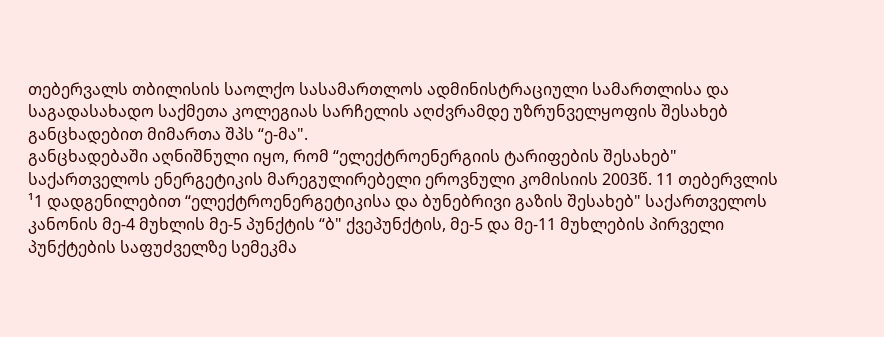თებერვალს თბილისის საოლქო სასამართლოს ადმინისტრაციული სამართლისა და საგადასახადო საქმეთა კოლეგიას სარჩელის აღძვრამდე უზრუნველყოფის შესახებ განცხადებით მიმართა შპს “ე-მა".
განცხადებაში აღნიშნული იყო, რომ “ელექტროენერგიის ტარიფების შესახებ" საქართველოს ენერგეტიკის მარეგულირებელი ეროვნული კომისიის 2003წ. 11 თებერვლის ¹1 დადგენილებით “ელექტროენერგეტიკისა და ბუნებრივი გაზის შესახებ" საქართველოს კანონის მე-4 მუხლის მე-5 პუნქტის “ბ" ქვეპუნქტის, მე-5 და მე-11 მუხლების პირველი პუნქტების საფუძველზე სემეკმა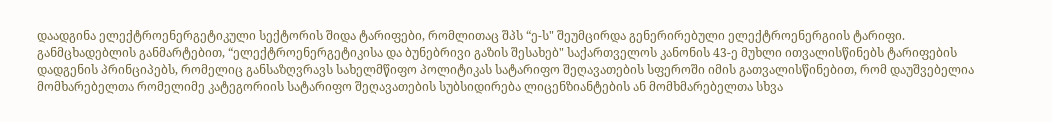დაადგინა ელექტროენერგეტიკული სექტორის შიდა ტარიფები, რომლითაც შპს “ე-ს" შეუმცირდა გენერირებული ელექტროენერგიის ტარიფი.
განმცხადებლის განმარტებით, “ელექტროენერგეტიკისა და ბუნებრივი გაზის შესახებ" საქართველოს კანონის 43-ე მუხლი ითვალისწინებს ტარიფების დადგენის პრინციპებს, რომელიც განსაზღვრავს სახელმწიფო პოლიტიკას სატარიფო შეღავათების სფეროში იმის გათვალისწინებით, რომ დაუშვებელია მომხარებელთა რომელიმე კატეგორიის სატარიფო შეღავათების სუბსიდირება ლიცენზიანტების ან მომხმარებელთა სხვა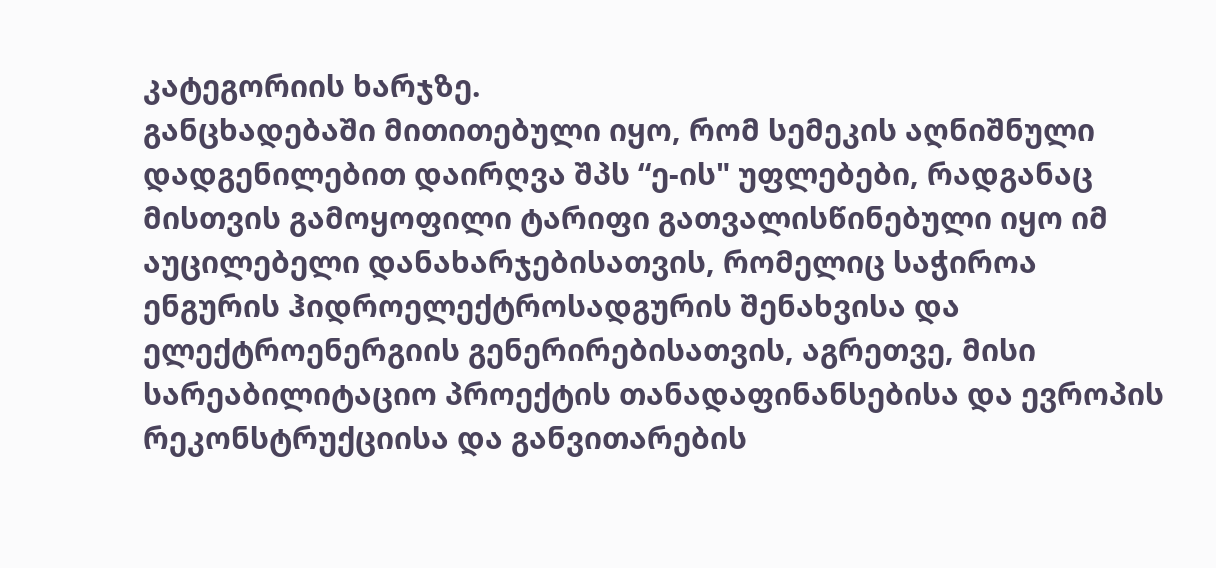კატეგორიის ხარჯზე.
განცხადებაში მითითებული იყო, რომ სემეკის აღნიშნული დადგენილებით დაირღვა შპს “ე-ის" უფლებები, რადგანაც მისთვის გამოყოფილი ტარიფი გათვალისწინებული იყო იმ აუცილებელი დანახარჯებისათვის, რომელიც საჭიროა ენგურის ჰიდროელექტროსადგურის შენახვისა და ელექტროენერგიის გენერირებისათვის, აგრეთვე, მისი სარეაბილიტაციო პროექტის თანადაფინანსებისა და ევროპის რეკონსტრუქციისა და განვითარების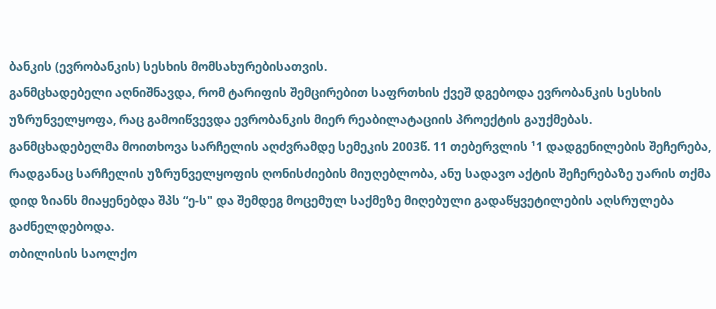ბანკის (ევრობანკის) სესხის მომსახურებისათვის.
განმცხადებელი აღნიშნავდა, რომ ტარიფის შემცირებით საფრთხის ქვეშ დგებოდა ევრობანკის სესხის უზრუნველყოფა, რაც გამოიწვევდა ევრობანკის მიერ რეაბილატაციის პროექტის გაუქმებას.
განმცხადებელმა მოითხოვა სარჩელის აღძვრამდე სემეკის 2003წ. 11 თებერვლის ¹1 დადგენილების შეჩერება, რადგანაც სარჩელის უზრუნველყოფის ღონისძიების მიუღებლობა, ანუ სადავო აქტის შეჩერებაზე უარის თქმა დიდ ზიანს მიაყენებდა შპს “ე-ს" და შემდეგ მოცემულ საქმეზე მიღებული გადაწყვეტილების აღსრულება გაძნელდებოდა.
თბილისის საოლქო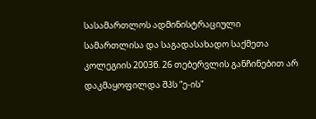სასამართლოს ადმინისტრაციული სამართლისა და საგადასახადო საქმეთა კოლეგიის 2003წ. 26 თებერვლის განჩინებით არ დაკმაყოფილდა შპს “ე-ის"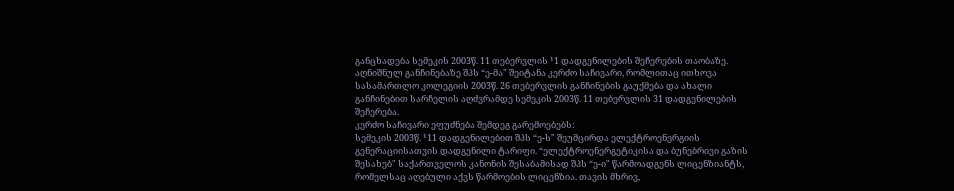განცხადება სემეკის 2003წ. 11 თებერვლის ¹1 დადგენილების შეჩერების თაობაზე.
აღნიშნულ განჩინებაზე შპს “ე-მა" შეიტანა კერძო საჩივარი, რომლითაც ითხოვა სასამართლო კოლეგიის 2003წ. 26 თებერვლის განჩინების გაუქმება და ახალი განჩინებით სარჩელის აღძვრამდე სემეკის 2003წ. 11 თებერვლის 31 დადგენილების შეჩერება.
კერძო საჩივარი ეფუძნება შემდეგ გარემოებებს:
სემეკის 2003წ. ¹11 დადგენილებით შპს “ე-ს" შეუმცირდა ელექტროენერგიის გენერაციისათვის დადგენილი ტარიფი. “ელექტროენერგეტიკისა და ბუნებრივი გაზის შესახებ" საქართველოს კანონის შესაბამისად შპს “ე-ი" წარმოადგენს ლიცენზიანტს, რომელსაც აღებული აქვს წარმოების ლიცენზია. თავის მხრივ,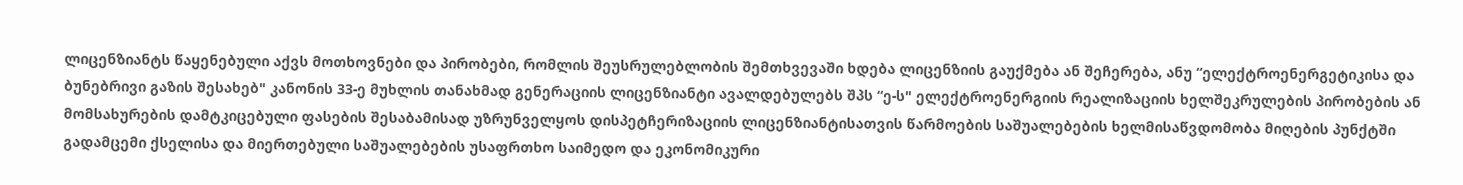ლიცენზიანტს წაყენებული აქვს მოთხოვნები და პირობები, რომლის შეუსრულებლობის შემთხვევაში ხდება ლიცენზიის გაუქმება ან შეჩერება, ანუ “ელექტროენერგეტიკისა და ბუნებრივი გაზის შესახებ" კანონის 33-ე მუხლის თანახმად გენერაციის ლიცენზიანტი ავალდებულებს შპს “ე-ს" ელექტროენერგიის რეალიზაციის ხელშეკრულების პირობების ან მომსახურების დამტკიცებული ფასების შესაბამისად უზრუნველყოს დისპეტჩერიზაციის ლიცენზიანტისათვის წარმოების საშუალებების ხელმისაწვდომობა მიღების პუნქტში გადამცემი ქსელისა და მიერთებული საშუალებების უსაფრთხო საიმედო და ეკონომიკური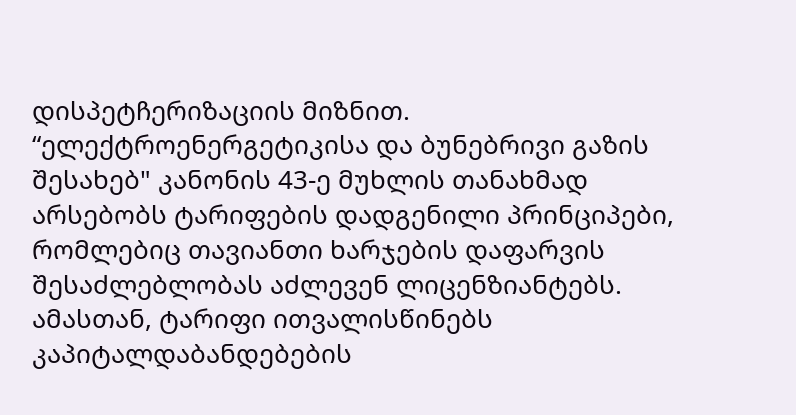დისპეტჩერიზაციის მიზნით. “ელექტროენერგეტიკისა და ბუნებრივი გაზის შესახებ" კანონის 43-ე მუხლის თანახმად არსებობს ტარიფების დადგენილი პრინციპები, რომლებიც თავიანთი ხარჯების დაფარვის შესაძლებლობას აძლევენ ლიცენზიანტებს. ამასთან, ტარიფი ითვალისწინებს კაპიტალდაბანდებების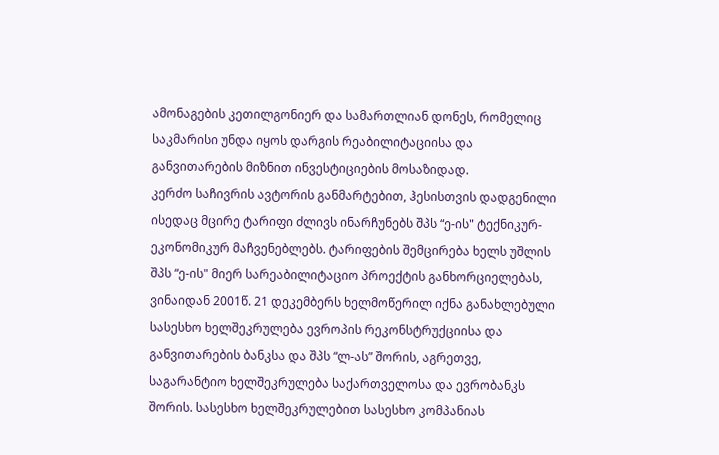ამონაგების კეთილგონიერ და სამართლიან დონეს, რომელიც საკმარისი უნდა იყოს დარგის რეაბილიტაციისა და განვითარების მიზნით ინვესტიციების მოსაზიდად.
კერძო საჩივრის ავტორის განმარტებით, ჰესისთვის დადგენილი ისედაც მცირე ტარიფი ძლივს ინარჩუნებს შპს “ე-ის" ტექნიკურ-ეკონომიკურ მაჩვენებლებს. ტარიფების შემცირება ხელს უშლის შპს “ე-ის" მიერ სარეაბილიტაციო პროექტის განხორციელებას, ვინაიდან 2001წ. 21 დეკემბერს ხელმოწერილ იქნა განახლებული სასესხო ხელშეკრულება ევროპის რეკონსტრუქციისა და განვითარების ბანკსა და შპს “ლ-ას” შორის, აგრეთვე, საგარანტიო ხელშეკრულება საქართველოსა და ევრობანკს შორის. სასესხო ხელშეკრულებით სასესხო კომპანიას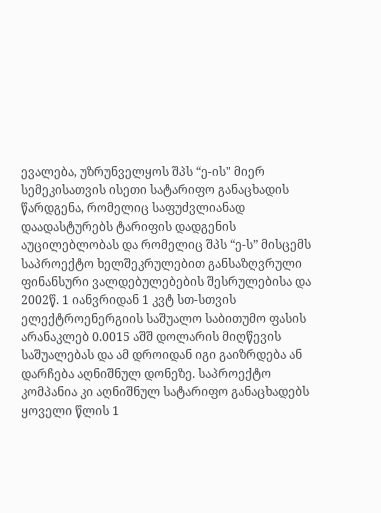ევალება, უზრუნველყოს შპს “ე-ის" მიერ სემეკისათვის ისეთი სატარიფო განაცხადის წარდგენა, რომელიც საფუძვლიანად დაადასტურებს ტარიფის დადგენის აუცილებლობას და რომელიც შპს “ე-ს” მისცემს საპროექტო ხელშეკრულებით განსაზღვრული ფინანსური ვალდებულებების შესრულებისა და 2002წ. 1 იანვრიდან 1 კვტ სთ-სთვის ელექტროენერგიის საშუალო საბითუმო ფასის არანაკლებ 0.0015 აშშ დოლარის მიღწევის საშუალებას და ამ დროიდან იგი გაიზრდება ან დარჩება აღნიშნულ დონეზე. საპროექტო კომპანია კი აღნიშნულ სატარიფო განაცხადებს ყოველი წლის 1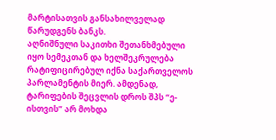მარტისათვის განსახილველად წარუდგენს ბანკს.
აღნიშნული საკითხი შეთანხმებული იყო სემეკთან და ხელშეკრულება რატიფიცირებულ იქნა საქართველოს პარლამენტის მიერ. ამდენად, ტარიფების შეცვლის დროს შპს “ე-ისთვის” არ მოხდა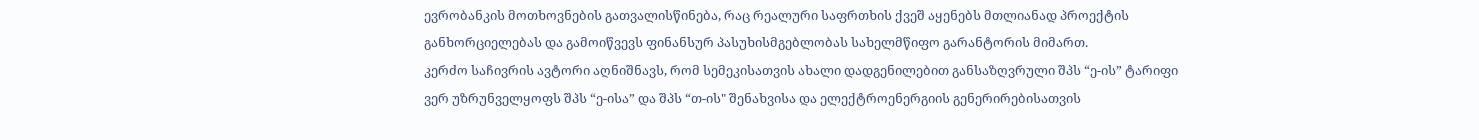ევრობანკის მოთხოვნების გათვალისწინება, რაც რეალური საფრთხის ქვეშ აყენებს მთლიანად პროექტის განხორციელებას და გამოიწვევს ფინანსურ პასუხისმგებლობას სახელმწიფო გარანტორის მიმართ.
კერძო საჩივრის ავტორი აღნიშნავს, რომ სემეკისათვის ახალი დადგენილებით განსაზღვრული შპს “ე-ის” ტარიფი ვერ უზრუნველყოფს შპს “ე-ისა” და შპს “თ-ის" შენახვისა და ელექტროენერგიის გენერირებისათვის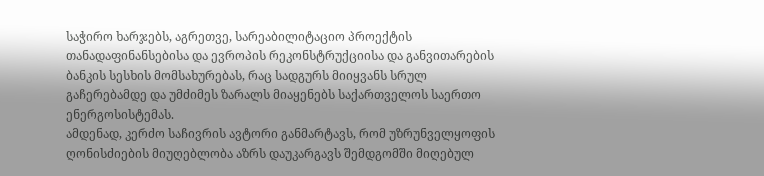საჭირო ხარჯებს, აგრეთვე, სარეაბილიტაციო პროექტის თანადაფინანსებისა და ევროპის რეკონსტრუქციისა და განვითარების ბანკის სესხის მომსახურებას, რაც სადგურს მიიყვანს სრულ გაჩერებამდე და უმძიმეს ზარალს მიაყენებს საქართველოს საერთო ენერგოსისტემას.
ამდენად, კერძო საჩივრის ავტორი განმარტავს, რომ უზრუნველყოფის ღონისძიების მიუღებლობა აზრს დაუკარგავს შემდგომში მიღებულ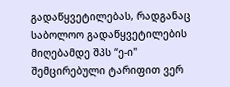გადაწყვეტილებას, რადგანაც საბოლოო გადაწყვეტილების მიღებამდე შპს “ე-ი" შემცირებული ტარიფით ვერ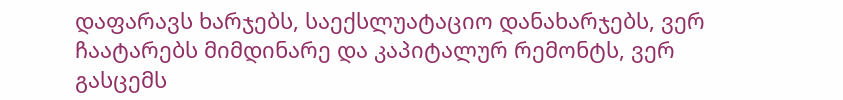დაფარავს ხარჯებს, საექსლუატაციო დანახარჯებს, ვერ ჩაატარებს მიმდინარე და კაპიტალურ რემონტს, ვერ გასცემს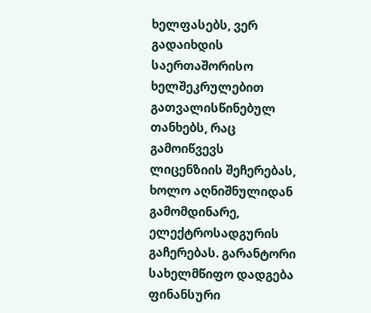ხელფასებს, ვერ გადაიხდის საერთაშორისო ხელშეკრულებით გათვალისწინებულ თანხებს, რაც გამოიწვევს ლიცენზიის შეჩერებას, ხოლო აღნიშნულიდან გამომდინარე, ელექტროსადგურის გაჩერებას. გარანტორი სახელმწიფო დადგება ფინანსური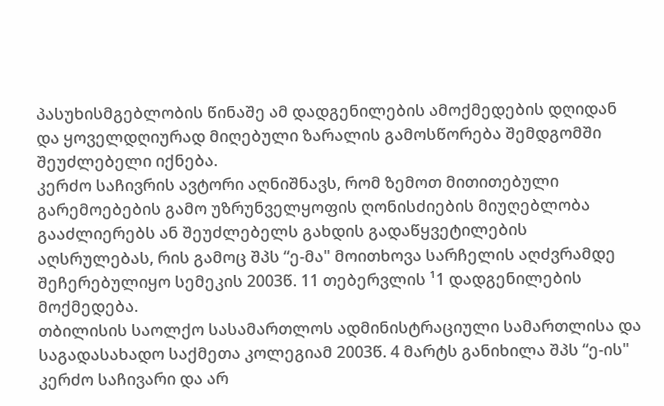პასუხისმგებლობის წინაშე ამ დადგენილების ამოქმედების დღიდან და ყოველდღიურად მიღებული ზარალის გამოსწორება შემდგომში შეუძლებელი იქნება.
კერძო საჩივრის ავტორი აღნიშნავს, რომ ზემოთ მითითებული გარემოებების გამო უზრუნველყოფის ღონისძიების მიუღებლობა გააძლიერებს ან შეუძლებელს გახდის გადაწყვეტილების აღსრულებას, რის გამოც შპს “ე-მა" მოითხოვა სარჩელის აღძვრამდე შეჩერებულიყო სემეკის 2003წ. 11 თებერვლის ¹1 დადგენილების მოქმედება.
თბილისის საოლქო სასამართლოს ადმინისტრაციული სამართლისა და საგადასახადო საქმეთა კოლეგიამ 2003წ. 4 მარტს განიხილა შპს “ე-ის" კერძო საჩივარი და არ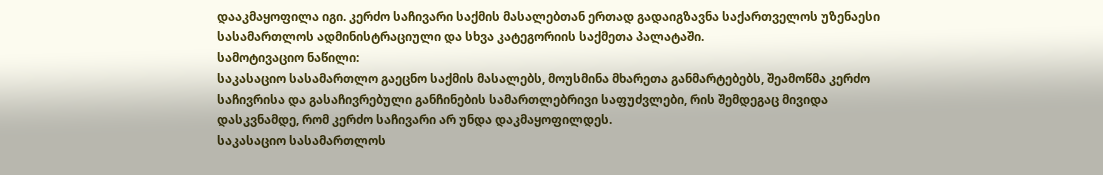დააკმაყოფილა იგი. კერძო საჩივარი საქმის მასალებთან ერთად გადაიგზავნა საქართველოს უზენაესი სასამართლოს ადმინისტრაციული და სხვა კატეგორიის საქმეთა პალატაში.
სამოტივაციო ნაწილი:
საკასაციო სასამართლო გაეცნო საქმის მასალებს, მოუსმინა მხარეთა განმარტებებს, შეამოწმა კერძო საჩივრისა და გასაჩივრებული განჩინების სამართლებრივი საფუძვლები, რის შემდეგაც მივიდა დასკვნამდე, რომ კერძო საჩივარი არ უნდა დაკმაყოფილდეს.
საკასაციო სასამართლოს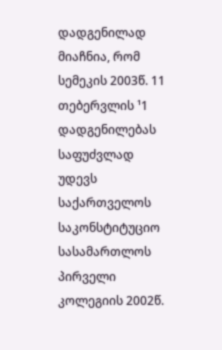დადგენილად მიაჩნია, რომ სემეკის 2003წ. 11 თებერვლის ¹1 დადგენილებას საფუძვლად უდევს საქართველოს საკონსტიტუციო სასამართლოს პირველი კოლეგიის 2002წ.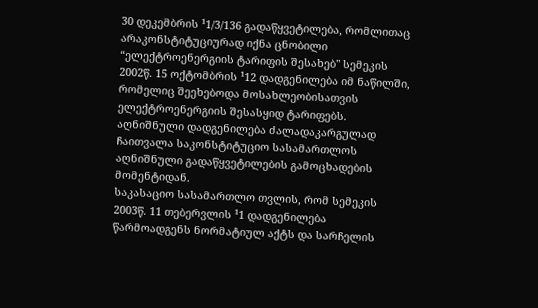30 დეკემბრის ¹1/3/136 გადაწყვეტილება, რომლითაც არაკონსტიტუციურად იქნა ცნობილი “ელექტროენერგიის ტარიფის შესახებ" სემეკის 2002წ. 15 ოქტომბრის ¹12 დადგენილება იმ ნაწილში, რომელიც შეეხებოდა მოსახლეობისათვის ელექტროენერგიის შესასყიდ ტარიფებს. აღნიშნული დადგენილება ძალადაკარგულად ჩაითვალა საკონსტიტუციო სასამართლოს აღნიშნული გადაწყვეტილების გამოცხადების მომენტიდან.
საკასაციო სასამართლო თვლის, რომ სემეკის 2003წ. 11 თებერვლის ¹1 დადგენილება წარმოადგენს ნორმატიულ აქტს და სარჩელის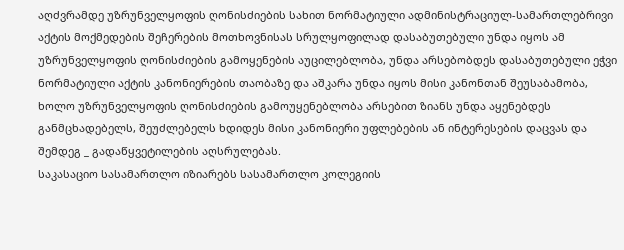აღძვრამდე უზრუნველყოფის ღონისძიების სახით ნორმატიული ადმინისტრაციულ-სამართლებრივი აქტის მოქმედების შეჩერების მოთხოვნისას სრულყოფილად დასაბუთებული უნდა იყოს ამ უზრუნველყოფის ღონისძიების გამოყენების აუცილებლობა, უნდა არსებობდეს დასაბუთებული ეჭვი ნორმატიული აქტის კანონიერების თაობაზე და აშკარა უნდა იყოს მისი კანონთან შეუსაბამობა, ხოლო უზრუნველყოფის ღონისძიების გამოუყენებლობა არსებით ზიანს უნდა აყენებდეს განმცხადებელს, შეუძლებელს ხდიდეს მისი კანონიერი უფლებების ან ინტერესების დაცვას და შემდეგ _ გადაწყვეტილების აღსრულებას.
საკასაციო სასამართლო იზიარებს სასამართლო კოლეგიის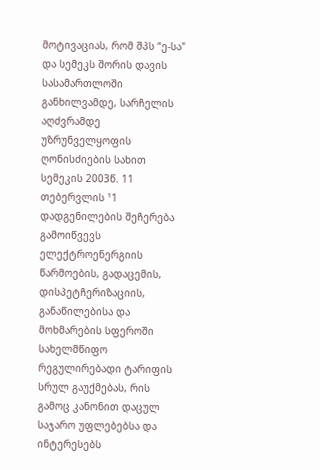მოტივაციას, რომ შპს “ე-სა" და სემეკს შორის დავის სასამართლოში განხილვამდე, სარჩელის აღძვრამდე უზრუნველყოფის ღონისძიების სახით სემეკის 2003წ. 11 თებერვლის ¹1 დადგენილების შეჩერება გამოიწვევს ელექტროენერგიის წარმოების, გადაცემის, დისპეტჩერიზაციის, განაწილებისა და მოხმარების სფეროში სახელმწიფო რეგულირებადი ტარიფის სრულ გაუქმებას, რის გამოც კანონით დაცულ საჯარო უფლებებსა და ინტერესებს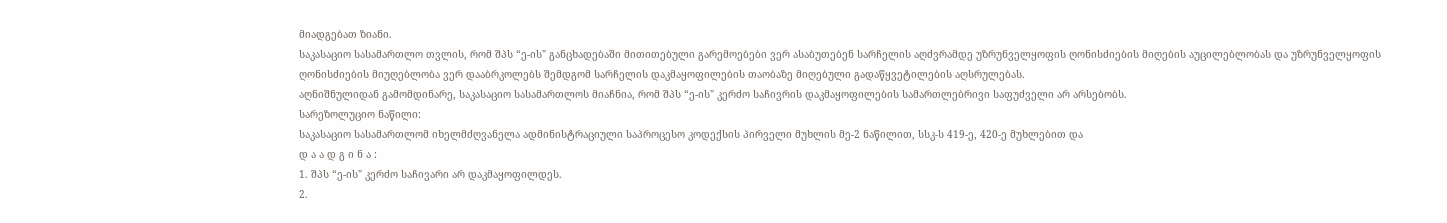მიადგებათ ზიანი.
საკასაციო სასამართლო თვლის, რომ შპს “ე-ის" განცხადებაში მითითებული გარემოებები ვერ ასაბუთებენ სარჩელის აღძვრამდე უზრუნველყოფის ღონისძიების მიღების აუცილებლობას და უზრუნველყოფის ღონისძიების მიუღებლობა ვერ დააბრკოლებს შემდგომ სარჩელის დაკმაყოფილების თაობაზე მიღებული გადაწყვეტილების აღსრულებას.
აღნიშნულიდან გამომდინარე, საკასაციო სასამართლოს მიაჩნია, რომ შპს “ე-ის" კერძო საჩივრის დაკმაყოფილების სამართლებრივი საფუძველი არ არსებობს.
სარეზოლუციო ნაწილი:
საკასაციო სასამართლომ იხელმძღვანელა ადმინისტრაციული საპროცესო კოდექსის პირველი მუხლის მე-2 ნაწილით, სსკ-ს 419-ე, 420-ე მუხლებით და
დ ა ა დ გ ი ნ ა :
1. შპს “ე-ის" კერძო საჩივარი არ დაკმაყოფილდეს.
2.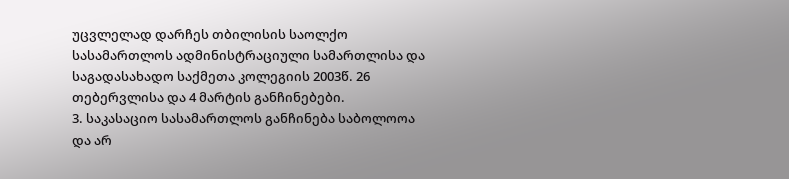უცვლელად დარჩეს თბილისის საოლქო სასამართლოს ადმინისტრაციული სამართლისა და საგადასახადო საქმეთა კოლეგიის 2003წ. 26 თებერვლისა და 4 მარტის განჩინებები.
3. საკასაციო სასამართლოს განჩინება საბოლოოა და არ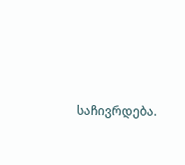საჩივრდება.